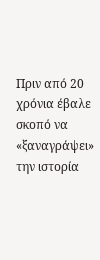Πριν από 20 χρόνια έβαλε σκοπό να «ξαναγράψει» την ιστορία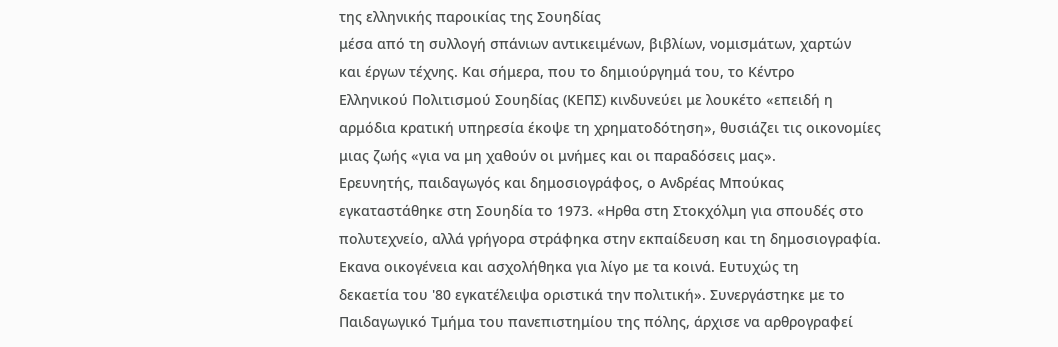της ελληνικής παροικίας της Σουηδίας
μέσα από τη συλλογή σπάνιων αντικειμένων, βιβλίων, νομισμάτων, χαρτών
και έργων τέχνης. Και σήμερα, που το δημιούργημά του, το Κέντρο
Ελληνικού Πολιτισμού Σουηδίας (ΚΕΠΣ) κινδυνεύει με λουκέτο «επειδή η
αρμόδια κρατική υπηρεσία έκοψε τη χρηματοδότηση», θυσιάζει τις οικονομίες μιας ζωής «για να μη χαθούν οι μνήμες και οι παραδόσεις μας».
Ερευνητής, παιδαγωγός και δημοσιογράφος, ο Ανδρέας Μπούκας
εγκαταστάθηκε στη Σουηδία το 1973. «Ηρθα στη Στοκχόλμη για σπουδές στο
πολυτεχνείο, αλλά γρήγορα στράφηκα στην εκπαίδευση και τη δημοσιογραφία.
Εκανα οικογένεια και ασχολήθηκα για λίγο με τα κοινά. Ευτυχώς τη
δεκαετία του '80 εγκατέλειψα οριστικά την πολιτική». Συνεργάστηκε με το Παιδαγωγικό Τμήμα του πανεπιστημίου της πόλης, άρχισε να αρθρογραφεί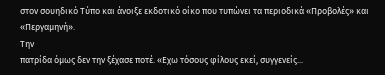στον σουηδικό Τύπο και άνοιξε εκδοτικό οίκο που τυπώνει τα περιοδικά «Προβολές» και «Περγαμηνή».
Την
πατρίδα όμως δεν την ξέχασε ποτέ. «Εχω τόσους φίλους εκεί, συγγενείς...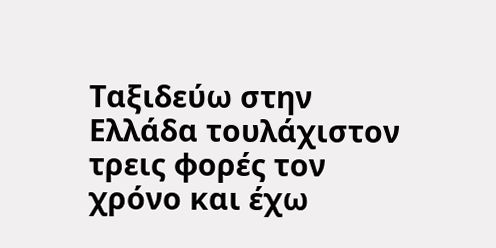Ταξιδεύω στην Ελλάδα τουλάχιστον τρεις φορές τον χρόνο και έχω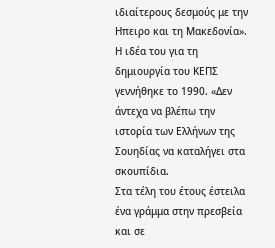ιδιαίτερους δεσμούς με την Ηπειρο και τη Μακεδονία». Η ιδέα του για τη δημιουργία του ΚΕΠΣ γεννήθηκε το 1990. «Δεν άντεχα να βλέπω την ιστορία των Ελλήνων της Σουηδίας να καταλήγει στα σκουπίδια.
Στα τέλη του έτους έστειλα ένα γράμμα στην πρεσβεία και σε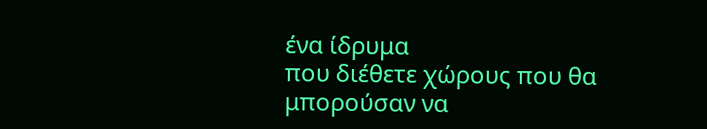ένα ίδρυμα
που διέθετε χώρους που θα μπορούσαν να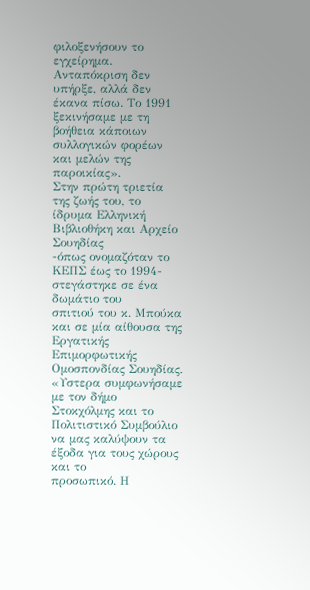φιλοξενήσουν το εγχείρημα. Ανταπόκριση δεν υπήρξε, αλλά δεν έκανα πίσω. Το 1991 ξεκινήσαμε με τη βοήθεια κάποιων συλλογικών φορέων και μελών της παροικίας».
Στην πρώτη τριετία της ζωής του, το ίδρυμα Ελληνική Βιβλιοθήκη και Αρχείο Σουηδίας
-όπως ονομαζόταν το ΚΕΠΣ έως το 1994- στεγάστηκε σε ένα δωμάτιο του
σπιτιού του κ. Μπούκα και σε μία αίθουσα της Εργατικής Επιμορφωτικής
Ομοσπονδίας Σουηδίας. «Υστερα συμφωνήσαμε με τον δήμο Στοκχόλμης και το
Πολιτιστικό Συμβούλιο να μας καλύψουν τα έξοδα για τους χώρους και το
προσωπικό. Η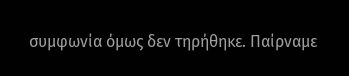συμφωνία όμως δεν τηρήθηκε. Παίρναμε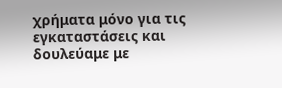χρήματα μόνο για τις εγκαταστάσεις και δουλεύαμε με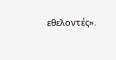εθελοντές».